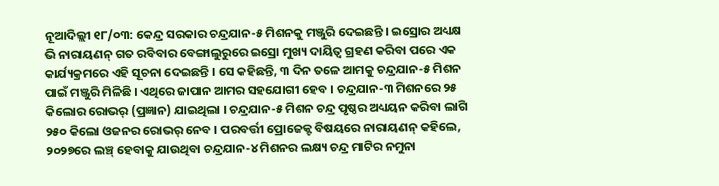ନୂଆଦିଲ୍ଲୀ ୧୮/୦୩: କେନ୍ଦ୍ର ସରକାର ଚନ୍ଦ୍ରଯାନ-୫ ମିଶନକୁ ମଞ୍ଜୁରି ଦେଇଛନ୍ତି । ଇସ୍ରୋର ଅଧ୍ୟକ୍ଷ ଭି ନାରାୟଣନ୍ ଗତ ରବିବାର ବେଙ୍ଗାଲୁରୁରେ ଇସ୍ରୋ ମୁଖ୍ୟ ଦାୟିତ୍ୱ ଗ୍ରହଣ କରିବା ପରେ ଏକ କାର୍ଯ୍ୟକ୍ରମରେ ଏହି ସୂଚନା ଦେଇଛନ୍ତି । ସେ କହିଛନ୍ତି, ୩ ଦିନ ତଳେ ଆମକୁ ଚନ୍ଦ୍ରଯାନ-୫ ମିଶନ ପାଇଁ ମଞ୍ଜୁରି ମିଳିଛି । ଏଥିରେ ଜାପାନ ଆମର ସହଯୋଗୀ ହେବ । ଚନ୍ଦ୍ରଯାନ-୩ ମିଶନରେ ୨୫ କିଲୋର ରୋଭର୍ (ପ୍ରଜ୍ଞାନ) ଯାଇଥିଲା । ଚନ୍ଦ୍ରଯାନ-୫ ମିଶନ ଚନ୍ଦ୍ର ପୃଷ୍ଠର ଅଧ୍ୟୟନ କରିବା ଲାଗି ୨୫୦ କିଲୋ ଓଜନର ରୋଭର୍ ନେବ । ପରବର୍ତ୍ତୀ ପ୍ରୋଜେକ୍ଟ ବିଷୟରେ ନାରାୟଣନ୍ କହିଲେ, ୨୦୨୭ରେ ଲଞ୍ଚ୍ ହେବାକୁ ଯାଉଥିବା ଚନ୍ଦ୍ରଯାନ-୪ ମିଶନର ଲକ୍ଷ୍ୟ ଚନ୍ଦ୍ର ମାଟିର ନମୁନା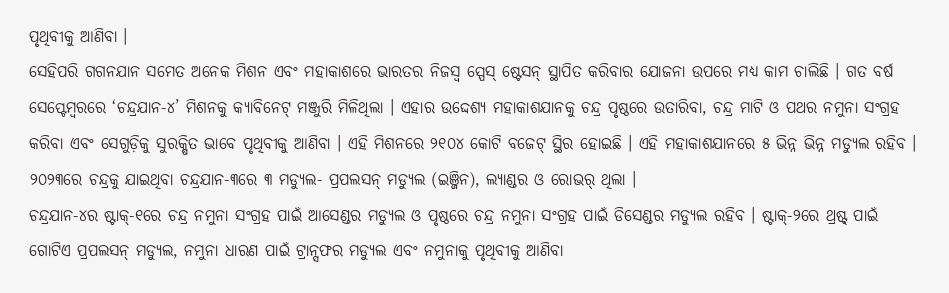ପୃଥିବୀକୁ ଆଣିବା ।
ସେହିପରି ଗଗନଯାନ ସମେତ ଅନେକ ମିଶନ ଏବଂ ମହାକାଶରେ ଭାରତର ନିଜସ୍ୱ ସ୍ପେସ୍ ଷ୍ଟେସନ୍ ସ୍ଥାପିତ କରିବାର ଯୋଜନା ଉପରେ ମଧ୍ୟ କାମ ଚାଲିଛି । ଗତ ବର୍ଷ ସେପ୍ଟେମ୍ବରରେ ‘ଚନ୍ଦ୍ରଯାନ-୪’ ମିଶନକୁ କ୍ୟାବିନେଟ୍ ମଞ୍ଜୁରି ମିଳିଥିଲା । ଏହାର ଉଦ୍ଦେଶ୍ୟ ମହାକାଶଯାନକୁ ଚନ୍ଦ୍ର ପୃଷ୍ଠରେ ଉତାରିବା, ଚନ୍ଦ୍ର ମାଟି ଓ ପଥର ନମୁନା ସଂଗ୍ରହ କରିବା ଏବଂ ସେଗୁଡ଼ିକୁ ସୁରକ୍ଷିତ ଭାବେ ପୃଥିବୀକୁ ଆଣିବା । ଏହି ମିଶନରେ ୨୧୦୪ କୋଟି ବଜେଟ୍ ସ୍ଥିର ହୋଇଛି । ଏହି ମହାକାଶଯାନରେ ୫ ଭିନ୍ନ ଭିନ୍ନ ମଡ୍ୟୁଲ ରହିବ । ୨୦୨୩ରେ ଚନ୍ଦ୍ରକୁ ଯାଇଥିବା ଚନ୍ଦ୍ରଯାନ-୩ରେ ୩ ମଡ୍ୟୁଲ- ପ୍ରପଲସନ୍ ମଡ୍ୟୁଲ (ଇଞ୍ଜିନ), ଲ୍ୟାଣ୍ଡର ଓ ରୋଭର୍ ଥିଲା ।
ଚନ୍ଦ୍ରଯାନ-୪ର ଷ୍ଟାକ୍-୧ରେ ଚନ୍ଦ୍ର ନମୁନା ସଂଗ୍ରହ ପାଇଁ ଆସେଣ୍ଡର ମଡ୍ୟୁଲ ଓ ପୃଷ୍ଠରେ ଚନ୍ଦ୍ର ନମୁନା ସଂଗ୍ରହ ପାଇଁ ଡିସେଣ୍ଡର ମଡ୍ୟୁଲ ରହିବ । ଷ୍ଟାକ୍-୨ରେ ଥ୍ରଷ୍ଟ୍ ପାଇଁ ଗୋଟିଏ ପ୍ରପଲସନ୍ ମଡ୍ୟୁଲ, ନମୁନା ଧାରଣ ପାଇଁ ଟ୍ରାନ୍ସଫର ମଡ୍ୟୁଲ ଏବଂ ନମୁନାକୁ ପୃଥିବୀକୁ ଆଣିବା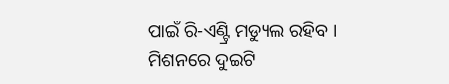ପାଇଁ ରି-ଏଣ୍ଟ୍ରି ମଡ୍ୟୁଲ ରହିବ ।
ମିଶନରେ ଦୁଇଟି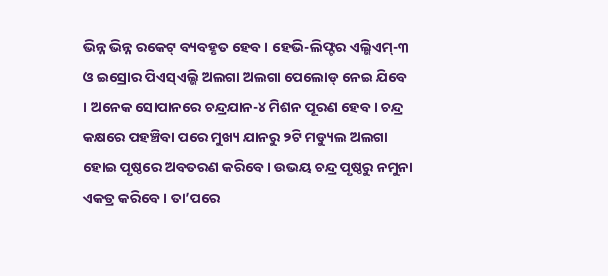ଭିନ୍ନ ଭିନ୍ନ ରକେଟ୍ ବ୍ୟବହୃତ ହେବ । ହେଭି-ଲିଫ୍ଟର ଏଲ୍ଭିଏମ୍-୩ ଓ ଇସ୍ରୋର ପିଏସ୍ଏଲ୍ଭି ଅଲଗା ଅଲଗା ପେଲୋଡ୍ ନେଇ ଯିବେ । ଅନେକ ସୋପାନରେ ଚନ୍ଦ୍ରଯାନ-୪ ମିଶନ ପୂରଣ ହେବ । ଚନ୍ଦ୍ର କକ୍ଷରେ ପହଞ୍ଚିବା ପରେ ମୁଖ୍ୟ ଯାନରୁ ୨ଟି ମଡ୍ୟୁଲ ଅଲଗା ହୋଇ ପୃଷ୍ଠରେ ଅବତରଣ କରିବେ । ଉଭୟ ଚନ୍ଦ୍ର ପୃଷ୍ଠରୁ ନମୁନା ଏକତ୍ର କରିବେ । ତା’ପରେ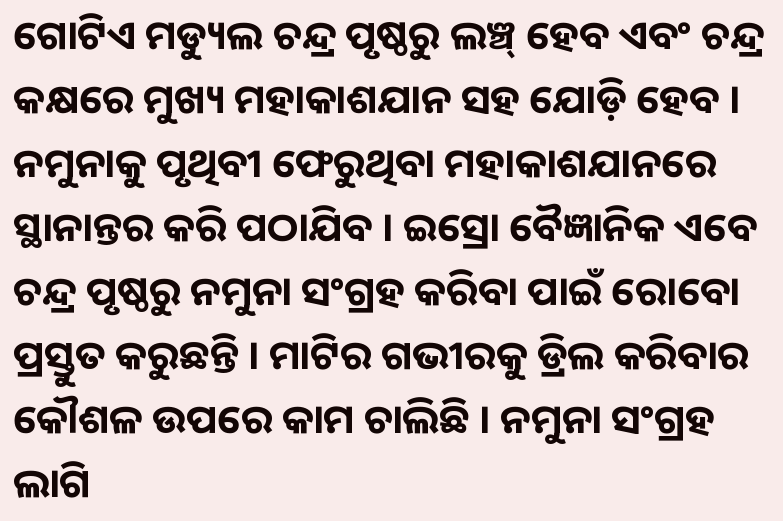ଗୋଟିଏ ମଡ୍ୟୁଲ ଚନ୍ଦ୍ର ପୃଷ୍ଠରୁ ଲଞ୍ଚ୍ ହେବ ଏବଂ ଚନ୍ଦ୍ର କକ୍ଷରେ ମୁଖ୍ୟ ମହାକାଶଯାନ ସହ ଯୋଡ଼ି ହେବ । ନମୁନାକୁ ପୃଥିବୀ ଫେରୁଥିବା ମହାକାଶଯାନରେ ସ୍ଥାନାନ୍ତର କରି ପଠାଯିବ । ଇସ୍ରୋ ବୈଜ୍ଞାନିକ ଏବେ ଚନ୍ଦ୍ର ପୃଷ୍ଠରୁ ନମୁନା ସଂଗ୍ରହ କରିବା ପାଇଁ ରୋବୋ ପ୍ରସ୍ତୁତ କରୁଛନ୍ତି । ମାଟିର ଗଭୀରକୁ ଡ୍ରିଲ କରିବାର କୌଶଳ ଉପରେ କାମ ଚାଲିଛି । ନମୁନା ସଂଗ୍ରହ ଲାଗି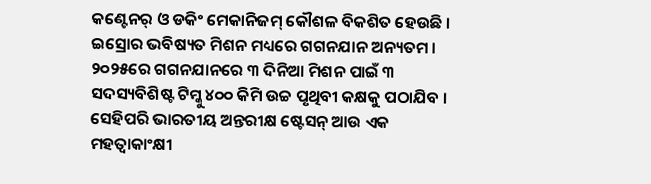କଣ୍ଟେନର୍ ଓ ଡକିଂ ମେକାନିଜମ୍ କୌଶଳ ବିକଶିତ ହେଉଛି ।
ଇସ୍ରୋର ଭବିଷ୍ୟତ ମିଶନ ମଧ୍ୟରେ ଗଗନଯାନ ଅନ୍ୟତମ । ୨୦୨୫ରେ ଗଗନଯାନରେ ୩ ଦିନିଆ ମିଶନ ପାଇଁ ୩ ସଦସ୍ୟବିଶିଷ୍ଟ ଟିମ୍କୁ ୪୦୦ କିମି ଉଚ୍ଚ ପୃଥିବୀ କକ୍ଷକୁ ପଠାଯିବ । ସେହିପରି ଭାରତୀୟ ଅନ୍ତରୀକ୍ଷ ଷ୍ଟେସନ୍ ଆଉ ଏକ ମହତ୍ୱାକାଂକ୍ଷୀ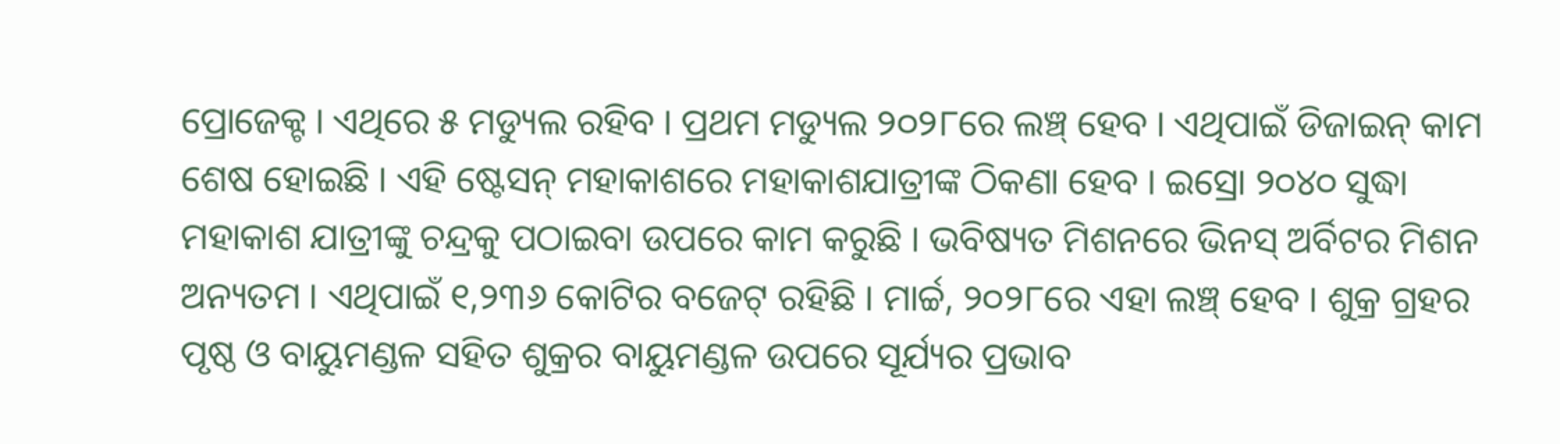ପ୍ରୋଜେକ୍ଟ । ଏଥିରେ ୫ ମଡ୍ୟୁଲ ରହିବ । ପ୍ରଥମ ମଡ୍ୟୁଲ ୨୦୨୮ରେ ଲଞ୍ଚ୍ ହେବ । ଏଥିପାଇଁ ଡିଜାଇନ୍ କାମ ଶେଷ ହୋଇଛି । ଏହି ଷ୍ଟେସନ୍ ମହାକାଶରେ ମହାକାଶଯାତ୍ରୀଙ୍କ ଠିକଣା ହେବ । ଇସ୍ରୋ ୨୦୪୦ ସୁଦ୍ଧା ମହାକାଶ ଯାତ୍ରୀଙ୍କୁ ଚନ୍ଦ୍ରକୁ ପଠାଇବା ଉପରେ କାମ କରୁଛି । ଭବିଷ୍ୟତ ମିଶନରେ ଭିନସ୍ ଅର୍ବିଟର ମିଶନ ଅନ୍ୟତମ । ଏଥିପାଇଁ ୧,୨୩୬ କୋଟିର ବଜେଟ୍ ରହିଛି । ମାର୍ଚ୍ଚ, ୨୦୨୮ରେ ଏହା ଲଞ୍ଚ୍ ହେବ । ଶୁକ୍ର ଗ୍ରହର ପୃଷ୍ଠ ଓ ବାୟୁମଣ୍ଡଳ ସହିତ ଶୁକ୍ରର ବାୟୁମଣ୍ଡଳ ଉପରେ ସୂର୍ଯ୍ୟର ପ୍ରଭାବ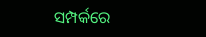ସମ୍ପର୍କରେ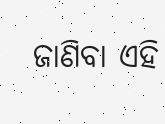ଜାଣିବା ଏହି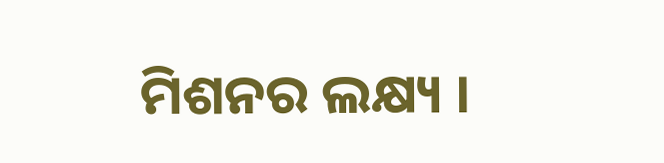ମିଶନର ଲକ୍ଷ୍ୟ ।